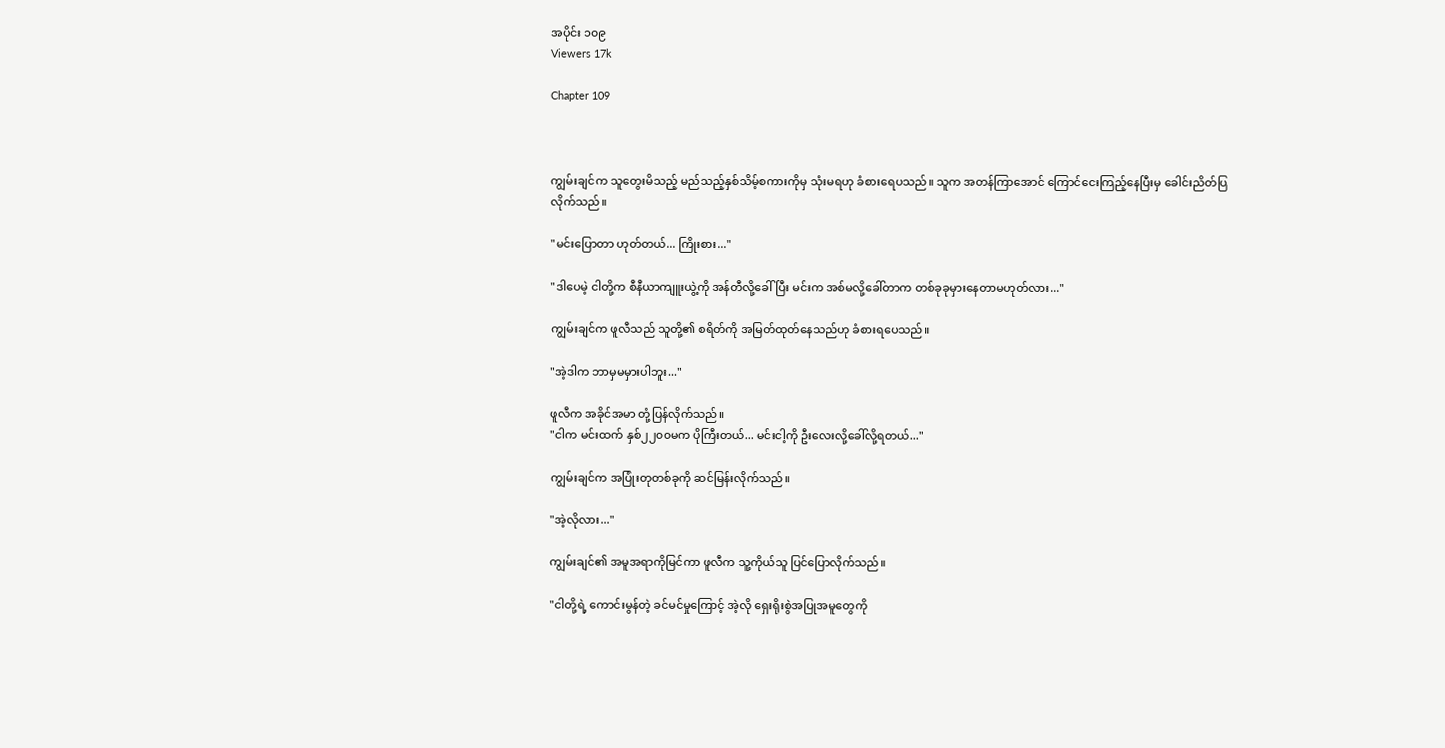အပိုင်း ၁၀၉
Viewers 17k

Chapter 109



ကျွမ်းချင်က သူတွေးမိသည့် မည်သည့်နှစ်သိမ့်စကားကိုမှ သုံးမရဟု ခံစားရေပသည်။ သူက အတန်ကြာအောင် ကြောင်ငေးကြည့်နေပြီးမှ ခေါင်းညိတ်ပြလိုက်သည်။

"မင်းပြောတာ ဟုတ်တယ်... ကြိုးစား..."

"ဒါပေမဲ့ ငါတို့က စီနီယာကျူးယွဲ့ကို အန်တီလို့ခေါ်ပြီး မင်းက အစ်မလို့ခေါ်တာက တစ်ခုခုမှားနေတာမဟုတ်လား..."

ကျွမ်းချင်က ဖူလီသည် သူတို့၏ စရိတ်ကို အမြတ်ထုတ်နေသည်ဟု ခံစားရပေသည်။

"အဲ့ဒါက ဘာမှမမှားပါဘူး..."

ဖူလီက အခိုင်အမာ တုံ့ပြန်လိုက်သည်။
"ငါက မင်းထက် နှစ်၂၂၀၀မက ပိုကြီးတယ်... မင်းငါ့ကို ဦးလေးလို့ခေါ်လို့ရတယ်..."

ကျွမ်းချင်က အပြုံးတုတစ်ခုကို ဆင်မြန်းလိုက်သည်။

"အဲ့လိုလား..."

ကျွမ်းချင်၏ အမူအရာကိုမြင်ကာ ဖူလီက သူ့ကိုယ်သူ ပြင်ပြောလိုက်သည်။

"ငါတို့ရဲ့ ကောင်းမွန်တဲ့ ခင်မင်မှုကြောင့် အဲ့လို ရှေးရိုးစွဲအပြုအမူတွေကို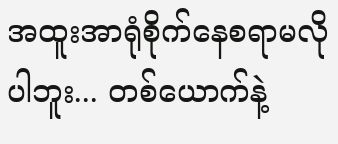အထူးအာရုံစိုက်နေစရာမလိုပါဘူး... တစ်ယောက်နဲ့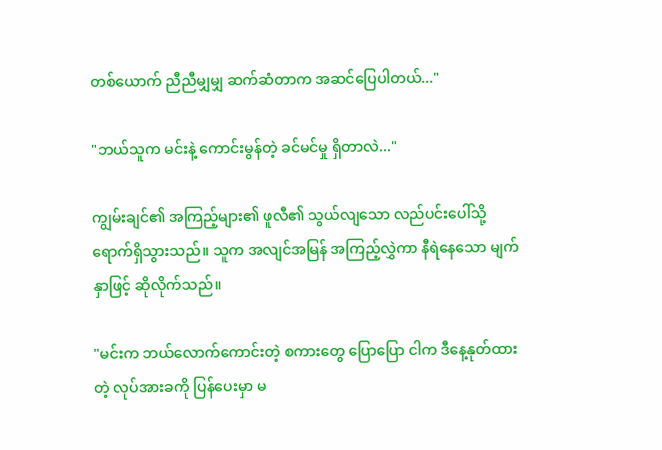တစ်ယောက် ညီညီမျှမျှ ဆက်ဆံတာက အဆင်ပြေပါတယ်..."

"ဘယ်သူက မင်းနဲ့ ကောင်းမွန်တဲ့ ခင်မင်မှု ရှိတာလဲ..."

ကျွမ်းချင်၏ အကြည့်များ၏ ဖူလီ၏ သွယ်လျသော လည်ပင်းပေါ်သို့ ရောက်ရှိသွားသည်။ သူက အလျင်အမြန် အကြည့်လွှဲကာ နီရဲနေသော မျက်နှာဖြင့် ဆိုလိုက်သည်။

"မင်းက ဘယ်လောက်ကောင်းတဲ့ စကားတွေ ပြောပြော ငါက ဒီနေ့နုတ်ထားတဲ့ လုပ်အားခကို ပြန်ပေးမှာ မ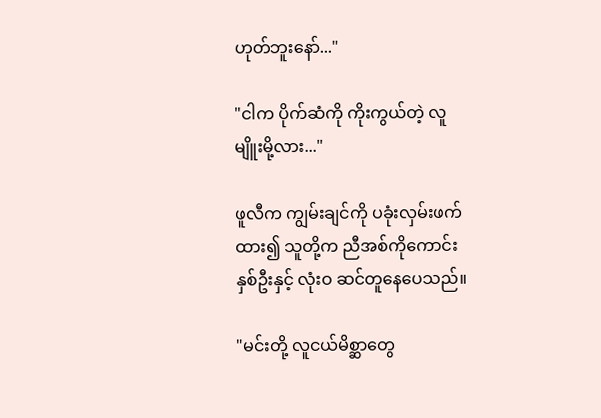ဟုတ်ဘူးနော်..."

"ငါက ပိုက်ဆံကို ကိုးကွယ်တဲ့ လူမျိူးမို့လား..."

ဖူလီက ကျွမ်းချင်ကို ပခုံးလှမ်းဖက်ထား၍ သူတို့က ညီအစ်ကိုကောင်းနှစ်ဦးနှင့် လုံးဝ ဆင်တူနေပေသည်။

"မင်းတို့ လူငယ်မိစ္ဆာတွေ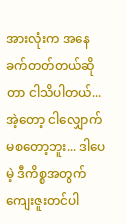အားလုံးက အနေခက်တတ်တယ်ဆိုတာ ငါသိပါတယ်... အဲ့တော့ ငါလျှောက်မစတော့ဘူး... ဒါပေမဲ့ ဒီကိစ္စအတွက် ကျေးဇူးတင်ပါ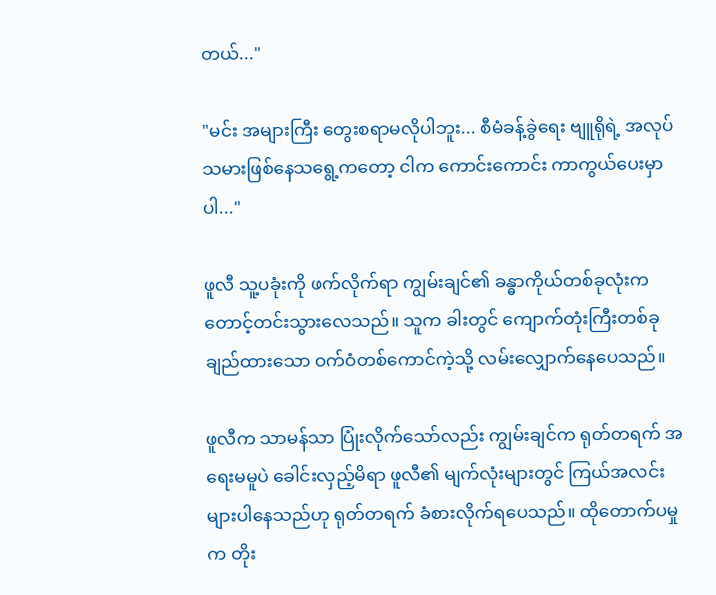တယ်..."

"မင်း အများကြီး တွေးစရာမလိုပါဘူး... စီမံခန့်ခွဲရေး ဗျူရိုရဲ့ အလုပ်သမားဖြစ်နေသရွေ့ကတော့ ငါက ကောင်းကောင်း ကာကွယ်ပေးမှာပါ..."

ဖူလီ သူ့ပခုံးကို ဖက်လိုက်ရာ ကျွမ်းချင်၏ ခန္ဓာကိုယ်တစ်ခုလုံးက တောင့်တင်းသွားလေသည်။ သူက ခါးတွင် ကျောက်တုံးကြီးတစ်ခု ချည်ထားသော ဝက်ဝံတစ်ကောင်ကဲ့သို့ လမ်းလျှောက်နေပေသည်။

ဖူလီက သာမန်သာ ပြုံးလိုက်သော်လည်း ကျွမ်းချင်က ရုတ်တရက် အရေးမမူပဲ ခေါင်းလှည့်မိရာ ဖူလီ၏ မျက်လုံးများတွင် ကြယ်အလင်းများပါနေသည်ဟု ရုတ်တရက် ခံစားလိုက်ရပေသည်။ ထိုတောက်ပမှုက တိုး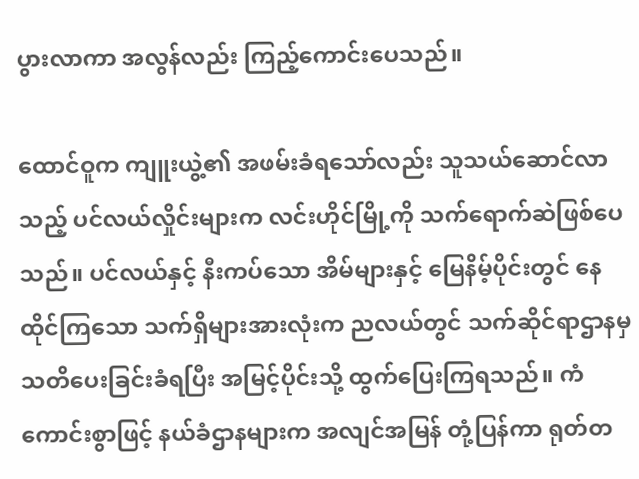ပွားလာကာ အလွန်လည်း ကြည့်ကောင်းပေသည်။

ထောင်ဝူက ကျူးယွဲ့၏ အဖမ်းခံရသော်လည်း သူသယ်ဆောင်လာသည့် ပင်လယ်လှိုင်းများက လင်းဟိုင်မြို့ကို သက်ရောက်ဆဲဖြစ်ပေသည်။ ပင်လယ်နှင့် နီးကပ်သော အိမ်များနှင့် မြေနိမ့်ပိုင်းတွင် နေထိုင်ကြသော သက်ရှိများအားလုံးက ညလယ်တွင် သက်ဆိုင်ရာဌာနမှ သတိပေးခြင်းခံရပြီး အမြင့်ပိုင်းသို့ ထွက်ပြေးကြရသည်။ ကံကောင်းစွာဖြင့် နယ်ခံဌာနများက အလျင်အမြန် တုံ့ပြန်ကာ ရုတ်တ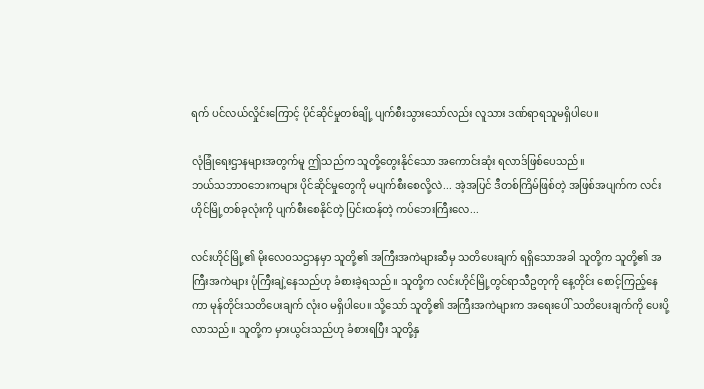ရက် ပင်လယ်လှိုင်းကြောင့် ပိုင်ဆိုင်မှုတစ်ချို့ ပျက်စီးသွားသော်လည်း လူသား ဒဏ်ရာရသူမရှိပါပေ။

လုံခြုံရေးဌာနများအတွက်မူ ဤသည်က သူတို့တွေးနိုင်သော အကောင်းဆုံး ရလာဒ်ဖြစ်ပေသည်။
ဘယ်သဘာဝဘေးကများ ပိုင်ဆိုင်မှုတွေကို မပျက်စီးစေလို့လဲ... အဲ့အပြင် ဒီတစ်ကြိမ်ဖြစ်တဲ့ အဖြစ်အပျက်က လင်းဟိုင်မြို့တစ်ခုလုံးကို ပျက်စီးစေနိုင်တဲ့ ပြင်းထန်တဲ့ ကပ်ဘေးကြီးလေ...

လင်းဟိုင်မြို့၏ မိုးလေဝသဌာနမှာ သူတို့၏ အကြီးအကဲများဆီမှ သတိပေးချက် ရရှိသောအခါ သူတို့က သူတို့၏ အကြီးအကဲများ ပုံကြီးချဲ့နေသည်ဟု ခံစားခဲ့ရသည်။ သူတို့က လင်းဟိုင်မြို့တွင်ရာသီဥတုကို နေ့တိုင်း စောင့်ကြည့်နေကာ မုန်တိုင်းသတိပေးချက် လုံးဝ မရှိပါပေ။ သို့သော် သူတို့၏ အကြီးအကဲများက အရေးပေါ် သတိပေးချက်ကို ပေးပို့လာသည်။ သူတို့က မှားယွင်းသည်ဟု ခံစားရပြီး သူတို့နှ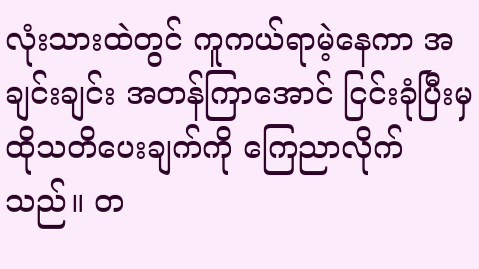လုံးသားထဲတွင် ကူကယ်ရာမဲ့နေကာ အချင်းချင်း အတန်ကြာအောင် ငြင်းခုံပြီးမှ ထိုသတိပေးချက်ကို ကြေညာလိုက်သည်။ တ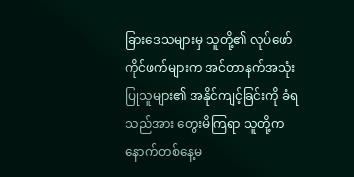ခြားဒေသများမှ သူတို့၏ လုပ်ဖော်ကိုင်ဖက်များက အင်တာနက်အသုံးပြုသူများ၏ အနိုင်ကျင့်ခြင်းကို ခံရသည်အား တွေးမိကြရာ သူတို့ကနောက်တစ်နေ့မ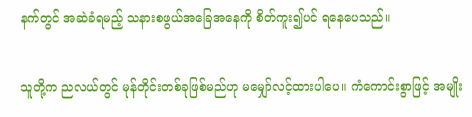နက်တွင် အဆဲခံရမည့် သနားစဖွယ်အခြေအနေကို စိတ်ကူး၍ပင် ရနေပေသည်။

သူတို့က ညလယ်တွင် မုန်တိုင်းတစ်ခုဖြစ်မည်ဟု မမျှော်လင့်ထားပါပေ။ ကံကောင်းစွာဖြင့် အမျိုး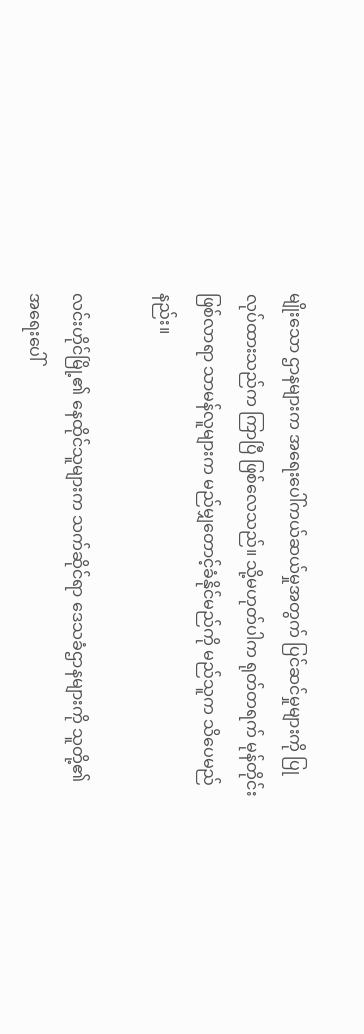မျိုးသော ဌာနများက အရေးပေါ်ကယ်ဆယ်မှုအတွက် ပြင်ဆင်မှုများကို ပြုလုပ်ထားသည်က ကြာပြီ ဖြစ်လေသည်။ သို့မဟုတ်ပါက ရုတ်တရက် မုန်တိုင်းဖြစ်လာရာ သာမန်လူများက မည်မျှတောင့်ခံနိုင်မည်ကို မည်သူက သိပေမည်နည်း။

လင်းဟိုင်မြို့၏ နေထိုင်သူများက သက်ဆိုင်ရာ ဒေသခံဌာနများကို သူတို့၏ အရေးပေါ်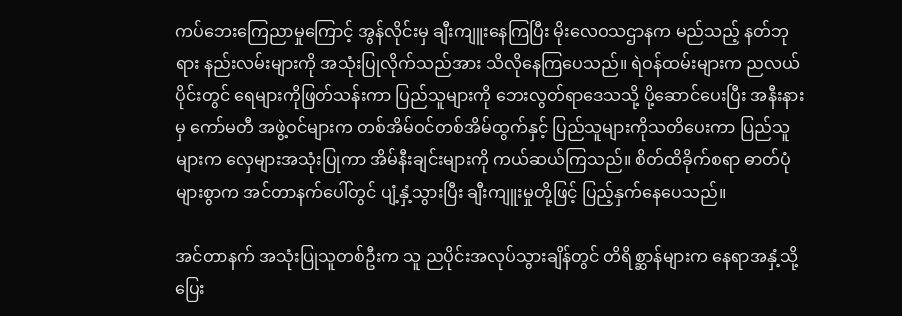ကပ်ဘေးကြေညာမှုကြောင့် အွန်လိုင်းမှ ချီးကျူးနေကြပြီး မိုးလေဝသဌာနက မည်သည့် နတ်ဘုရား နည်းလမ်းများကို အသုံးပြုလိုက်သည်အား သိလိုနေကြပေသည်။ ရဲဝန်ထမ်းများက ညလယ်ပိုင်းတွင် ရေများကိုဖြတ်သန်းကာ ပြည်သူများကို ဘေးလွတ်ရာဒေသသို့ ပို့ဆောင်ပေးပြီး အနီးနားမှ ကော်မတီ အဖွဲ့ဝင်များက တစ်အိမ်ဝင်တစ်အိမ်ထွက်နှင့် ပြည်သူများကိုသတိပေးကာ ပြည်သူများက လှေများအသုံးပြုကာ အိမ်နီးချင်းများကို ကယ်ဆယ်ကြသည်။ စိတ်ထိခိုက်စရာ ဓာတ်ပုံများစွာက အင်တာနက်ပေါ်တွင် ပျံ့နှံ့သွားပြီး ချီးကျူးမှုတို့ဖြင့် ပြည့်နှက်နေပေသည်။

အင်တာနက် အသုံးပြုသူတစ်ဦးက သူ ညပိုင်းအလုပ်သွားချိန်တွင် တိရိစ္ဆာန်များက နေရာအနှံ့သို့ ပြေး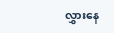လွှားနေ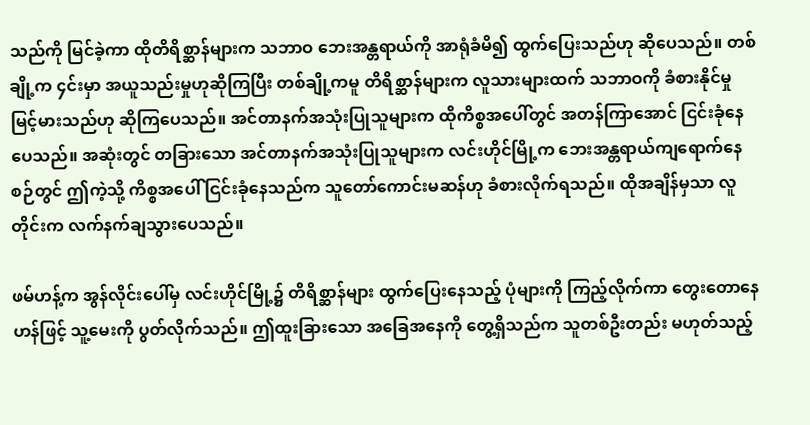သည်ကို မြင်ခဲ့ကာ ထိုတိရိစ္ဆာန်များက သဘာဝ ဘေးအန္တရာယ်ကို အာရုံခံမိ၍ ထွက်ပြေးသည်ဟု ဆိုပေသည်။ တစ်ချို့က ၄င်းမှာ အယူသည်းမှုဟုဆိုကြပြီး တစ်ချို့ကမူ တိရိစ္ဆာန်များက လူသားများထက် သဘာဝကို ခံစားနိုင်မှု မြင့်မားသည်ဟု ဆိုကြပေသည်။ အင်တာနက်အသုံးပြုသူများက ထိုကိစ္စအပေါ်တွင် အတန်ကြာအောင် ငြင်းခုံနေပေသည်။ အဆုံးတွင် တခြားသော အင်တာနက်အသုံးပြုသူများက လင်းဟိုင်မြို့က ဘေးအန္တရာယ်ကျရောက်နေစဉ်တွင် ဤကဲ့သို့ ကိစ္စအပေါ် ငြင်းခုံနေသည်က သူတော်ကောင်းမဆန်ဟု ခံစားလိုက်ရသည်။ ထိုအချိန်မှသာ လူတိုင်းက လက်နက်ချသွားပေသည်။

ဖမ်ဟန့်က အွန်လိုင်းပေါ်မှ လင်းဟိုင်မြို့၌ တိရိစ္ဆာန်များ ထွက်ပြေးနေသည့် ပုံများကို ကြည့်လိုက်ကာ တွေးတောနေဟန်ဖြင့် သူ့မေးကို ပွတ်လိုက်သည်။ ဤထူးခြားသော အခြေအနေကို တွေ့ရှိသည်က သူတစ်ဦးတည်း မဟုတ်သည့်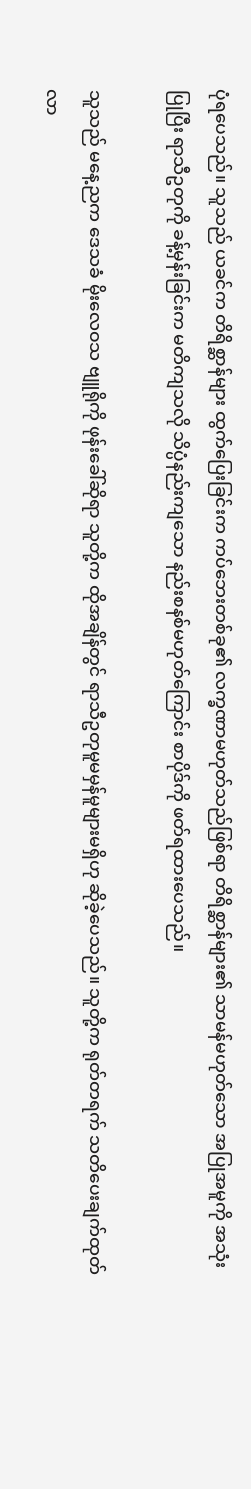ပုံရပေသည်။ သူသည် ယခင်က တိရိစ္ဆာန်များ ထွက်ပြေးခြင်းက ကပ်ဘေးတစ်ခု၏ လက္ခဏာမဟုတ်သည်ဖြစ်ရာ တိရိစ္ဆာန်များ၏ သာမန်မဟုတ်သော အပြုအမူကို အသုံးပြုပြီး ရာသီဥတုကို ခန့်မှန်းခြင်းက မတိကျသလို သိပ္ပံနည်းကျသော နည်းစနစ်မဟုတ်ကြောင်း စာပိုဒ်ကို ဖတ်ရထားပေသည်။

သူသည် မနေ့ညက ဒေသခံ မိုးလေဝသ ဗျူရိုကို ဖုန်းခေါ်ဆိုရာ သူတို့က ထိုအချိန်တွင် ရာသီဥတုမူမမှန်မူများမရှိဟု ဆိုခဲ့ပေသည်။ သူတို့က ရုတ်တရက် သတိပေးချက်ထုတ်လာ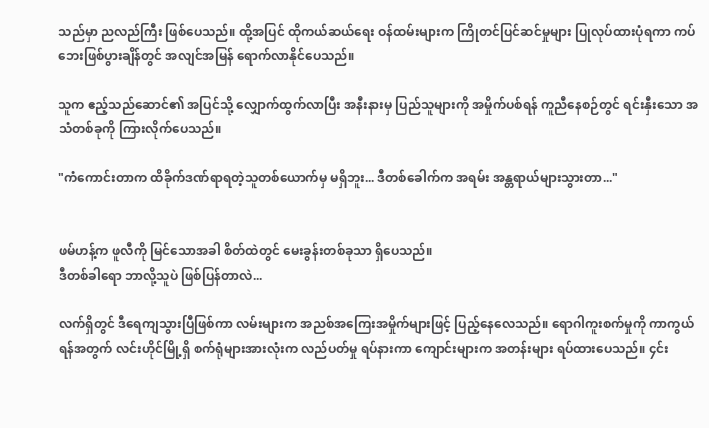သည်မှာ ညလည်ကြီး ဖြစ်ပေသည်။ ထို့အပြင် ထိုကယ်ဆယ်ရေး ဝန်ထမ်းများက ကြိုတင်ပြင်ဆင်မှုများ ပြုလုပ်ထားပုံရကာ ကပ်ဘေးဖြစ်ပွားချိန်တွင် အလျင်အမြန် ရောက်လာနိုင်ပေသည်။

သူက ဧည့်သည်ဆောင်၏ အပြင်သို့ လျှောက်ထွက်လာပြီး အနီးနားမှ ပြည်သူများကို အမှိုက်ပစ်ရန် ကူညီနေစဉ်တွင် ရင်းနှီးသော အသံတစ်ခုကို ကြားလိုက်ပေသည်။

"ကံကောင်းတာက ထိခိုက်ဒဏ်ရာရတဲ့သူတစ်ယောက်မှ မရှိဘူး... ဒီတစ်ခေါက်က အရမ်း အန္တရာယ်များသွားတာ..."


ဖမ်ဟန့်က ဖူလီကို မြင်သောအခါ စိတ်ထဲတွင် မေးခွန်းတစ်ခုသာ ရှိပေသည်။
ဒီတစ်ခါရော ဘာလို့သူပဲ ဖြစ်ပြန်တာလဲ...

လက်ရှိတွင် ဒီရေကျသွားပြီဖြစ်ကာ လမ်းများက အညစ်အကြေးအမှိုက်များဖြင့် ပြည့်နေလေသည်။ ရောဂါကူးစက်မှုကို ကာကွယ်ရန်အတွက် လင်းဟိုင်မြို့ရှိ စက်ရုံများအားလုံးက လည်ပတ်မှု ရပ်နားကာ ကျောင်းများက အတန်းများ ရပ်ထားပေသည်။ ၄င်း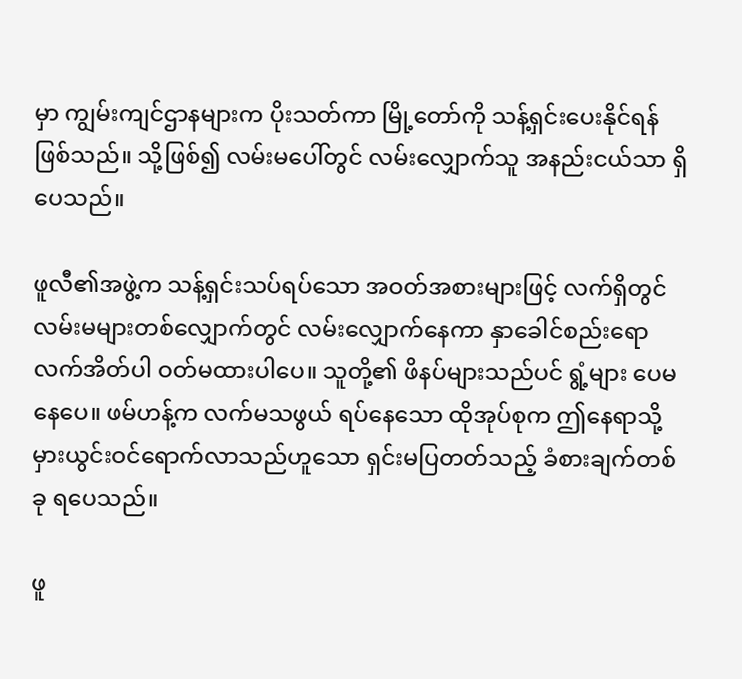မှာ ကျွမ်းကျင်ဌာနများက ပိုးသတ်ကာ မြို့တော်ကို သန့်ရှင်းပေးနိုင်ရန် ဖြစ်သည်။ သို့ဖြစ်၍ လမ်းမပေါ်တွင် လမ်းလျှောက်သူ အနည်းငယ်သာ ရှိပေသည်။

ဖူလီ၏အဖွဲ့က သန့်ရှင်းသပ်ရပ်သော အဝတ်အစားများဖြင့် လက်ရှိတွင် လမ်းမများတစ်လျှောက်တွင် လမ်းလျှောက်နေကာ နှာခေါင်စည်းရော လက်အိတ်ပါ ဝတ်မထားပါပေ။ သူတို့၏ ဖိနပ်များသည်ပင် ရွံ့များ ပေမနေပေ။ ဖမ်ဟန့်က လက်မသဖွယ် ရပ်နေသော ထိုအုပ်စုက ဤနေရာသို့ မှားယွင်းဝင်ရောက်လာသည်ဟူသော ရှင်းမပြတတ်သည့် ခံစားချက်တစ်ခု ရပေသည်။

ဖူ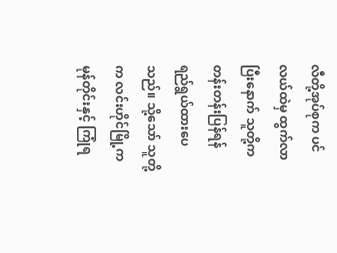လီတို့အုပ်စုက ပင်လယ်ထဲမှ ထွက်လာပြီးနောက် သူတို့က တန်းတန်းပြန်ရန် ရည်ရွယ်ထားပေသည်။ သို့သော် သူတို့က လင်းဟိုင်မြို့က မုန်တိုင်းနှင့် ကြုံရ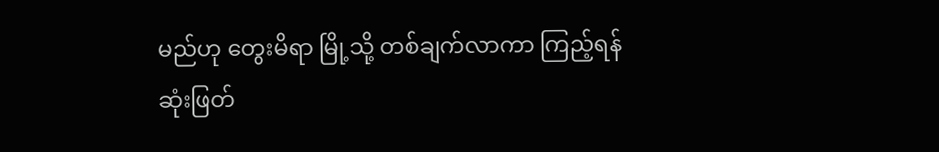မည်ဟု တွေးမိရာ မြို့သို့ တစ်ချက်လာကာ ကြည့်ရန် ဆုံးဖြတ်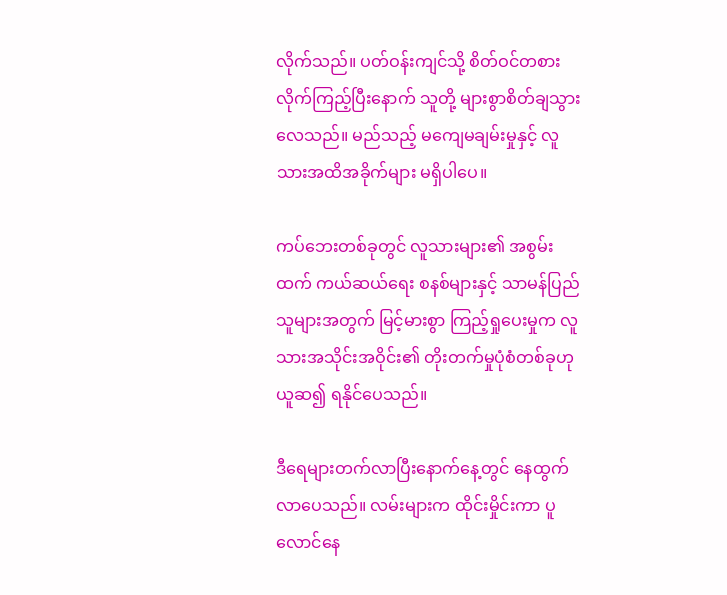လိုက်သည်။ ပတ်ဝန်းကျင်သို့ စိတ်ဝင်တစား လိုက်ကြည့်ပြီးနောက် သူတို့ များစွာစိတ်ချသွားလေသည်။ မည်သည့် မကျေမချမ်းမှုနှင့် လူသားအထိအခိုက်များ မရှိပါပေ။

ကပ်ဘေးတစ်ခုတွင် လူသားများ၏ အစွမ်းထက် ကယ်ဆယ်ရေး စနစ်များနှင့် သာမန်ပြည်သူများအတွက် မြင့်မားစွာ ကြည့်ရှုပေးမှုက လူသားအသိုင်းအဝိုင်း၏ တိုးတက်မှုပုံစံတစ်ခုဟု ယူဆ၍ ရနိုင်ပေသည်။

ဒီရေများတက်လာပြီးနောက်နေ့တွင် နေထွက်လာပေသည်။ လမ်းများက ထိုင်းမှိုင်းကာ ပူလောင်နေ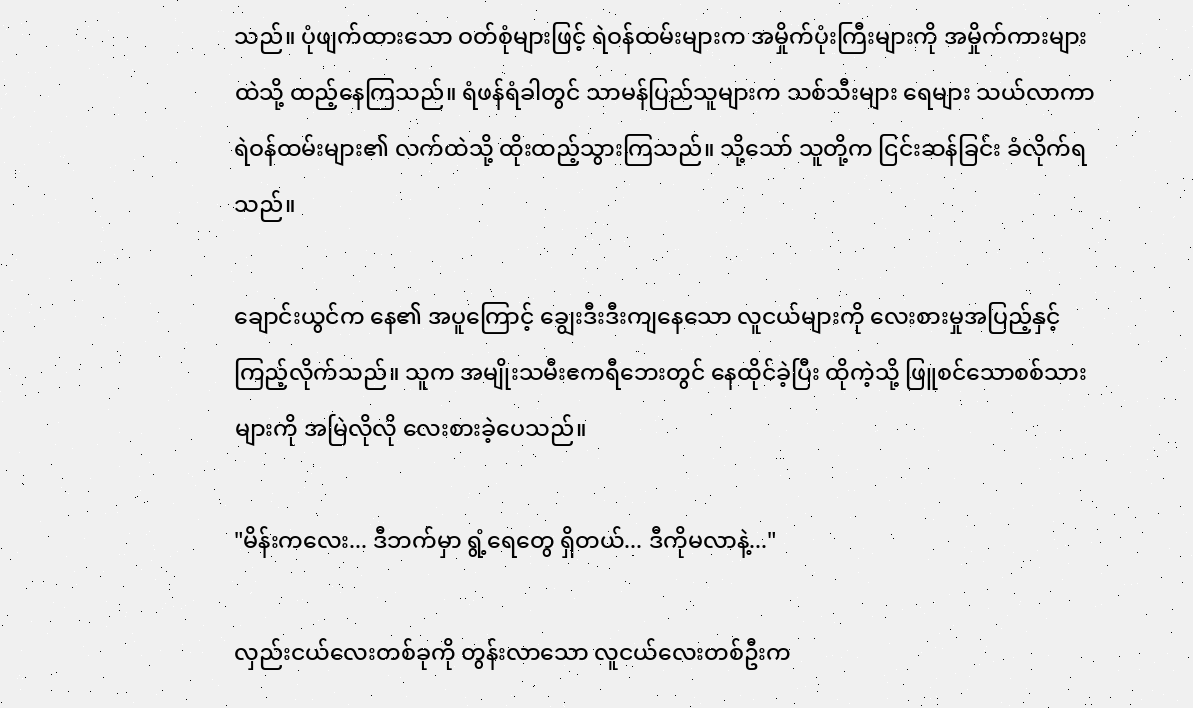သည်။ ပုံဖျက်ထားသော ဝတ်စုံများဖြင့် ရဲဝန်ထမ်းများက အမှိုက်ပုံးကြီးများကို အမှိုက်ကားများထဲသို့ ထည့်နေကြသည်။ ရံဖန်ရံခါတွင် သာမန်ပြည်သူများက သစ်သီးများ ရေများ သယ်လာကာ ရဲဝန်ထမ်းများ၏ လက်ထဲသို့ ထိုးထည့်သွားကြသည်။ သို့သော် သူတို့က ငြင်းဆန်ခြင်း ခံလိုက်ရသည်။

ချောင်းယွင်က နေ၏ အပူကြောင့် ချွေးဒီးဒီးကျနေသော လူငယ်များကို လေးစားမှုအပြည့်နှင့် ကြည့်လိုက်သည်။ သူက အမျိုးသမီးဧကရီဘေးတွင် နေထိုင်ခဲ့ပြီး ထိုကဲ့သို့ ဖြူစင်သောစစ်သားများကို အမြဲလိုလို လေးစားခဲ့ပေသည်။

"မိန်းကလေး... ဒီဘက်မှာ ရွံ့ရေတွေ ရှိတယ်... ဒီကိုမလာနဲ့..."

လှည်းငယ်လေးတစ်ခုကို တွန်းလာသော လူငယ်လေးတစ်ဦးက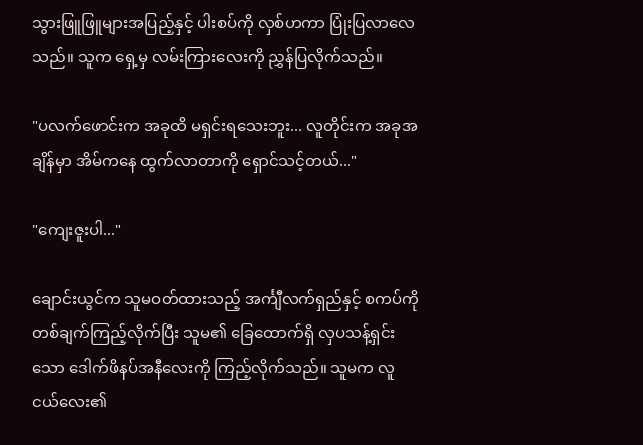သွားဖြူဖြူများအပြည့်နှင့် ပါးစပ်ကို လှစ်ဟကာ ပြုံးပြလာလေသည်။ သူက ရှေ့မှ လမ်းကြားလေးကို ညွှန်ပြလိုက်သည်။

"ပလက်ဖောင်းက အခုထိ မရှင်းရသေးဘူး... လူတိုင်းက အခုအချိန်မှာ အိမ်ကနေ ထွက်လာတာကို ရှောင်သင့်တယ်..."

"ကျေးဇူးပါ..."

ချောင်းယွင်က သူမဝတ်ထားသည့် အင်္ကျီလက်ရှည်နှင့် စကပ်ကို တစ်ချက်ကြည့်လိုက်ပြီး သူမ၏ ခြေထောက်ရှိ လှပသန့်ရှင်းသော ဒေါက်ဖိနပ်အနီလေးကို ကြည့်လိုက်သည်။ သူမက လူငယ်လေး၏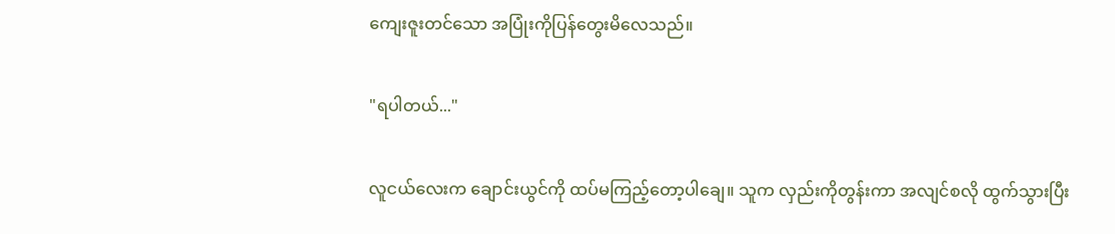ကျေးဇူးတင်သော အပြုံးကိုပြန်တွေးမိလေသည်။

"ရပါတယ်..."

လူငယ်လေးက ချောင်းယွင်ကို ထပ်မကြည့်တော့ပါချေ။ သူက လှည်းကိုတွန်းကာ အလျင်စလို ထွက်သွားပြီး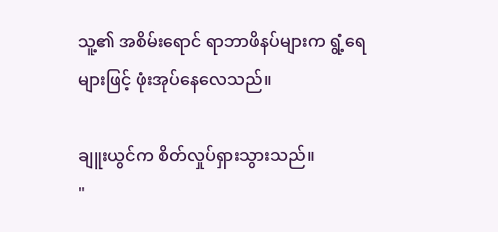သူ့၏ အစိမ်းရောင် ရာဘာဖိနပ်များက ရွံ့ရေများဖြင့် ဖုံးအုပ်နေလေသည်။

ချူးယွင်က စိတ်လှုပ်ရှားသွားသည်။
"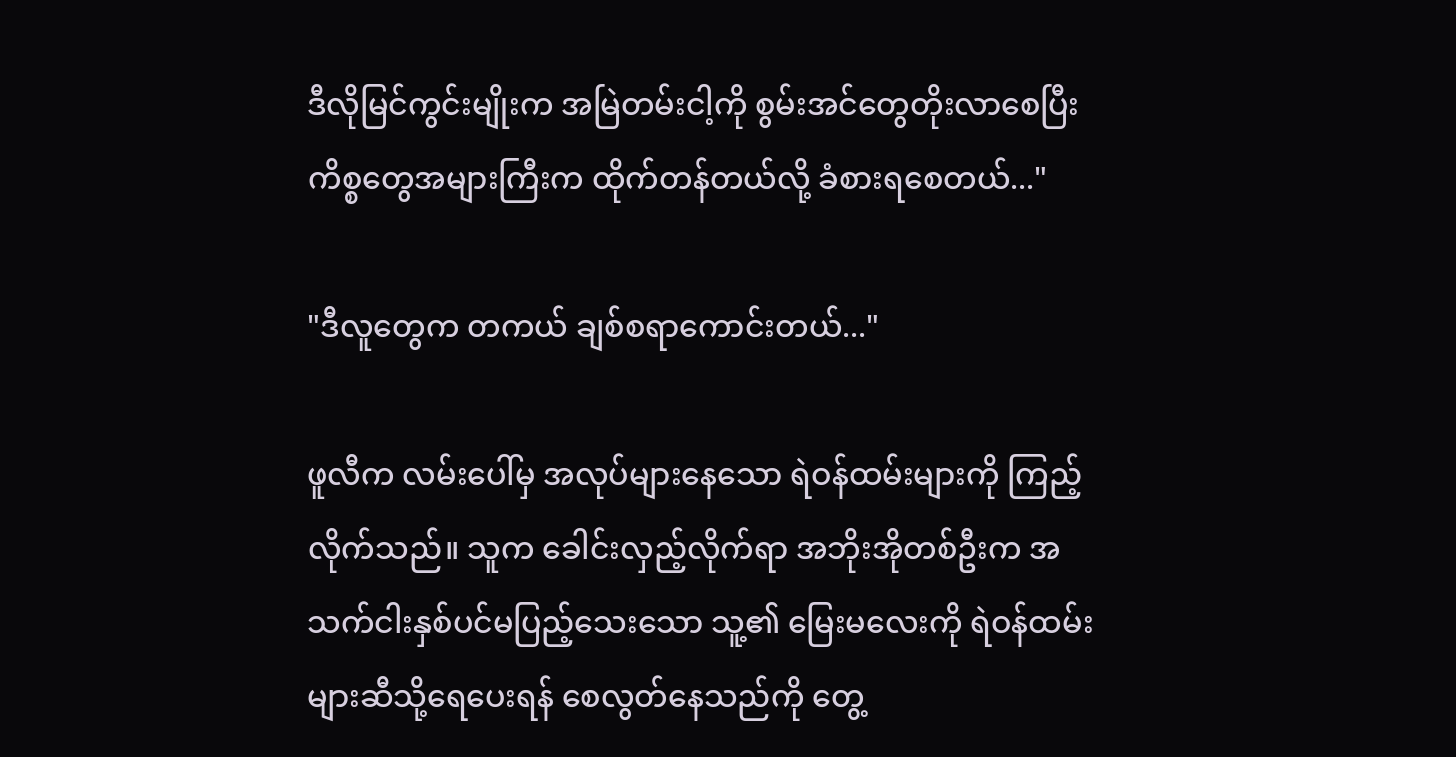ဒီလိုမြင်ကွင်းမျိုးက အမြဲတမ်းငါ့ကို စွမ်းအင်တွေတိုးလာစေပြီး ကိစ္စတွေအများကြီးက ထိုက်တန်တယ်လို့ ခံစားရစေတယ်..."

"ဒီလူတွေက တကယ် ချစ်စရာကောင်းတယ်..."

ဖူလီက လမ်းပေါ်မှ အလုပ်များနေသော ရဲဝန်ထမ်းများကို ကြည့်လိုက်သည်။ သူက ခေါင်းလှည့်လိုက်ရာ အဘိုးအိုတစ်ဦးက အသက်ငါးနှစ်ပင်မပြည့်သေးသော သူ့၏ မြေးမလေးကို ရဲဝန်ထမ်းများဆီသို့ရေပေးရန် စေလွတ်နေသည်ကို တွေ့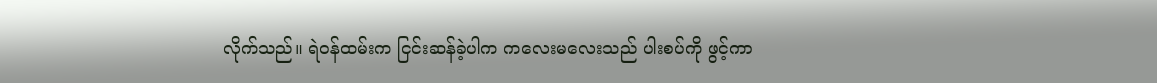လိုက်သည်။ ရဲဝန်ထမ်းက ငြင်းဆန်ခဲ့ပါက ကလေးမလေးသည် ပါးစပ်ကို ဖွင့်ကာ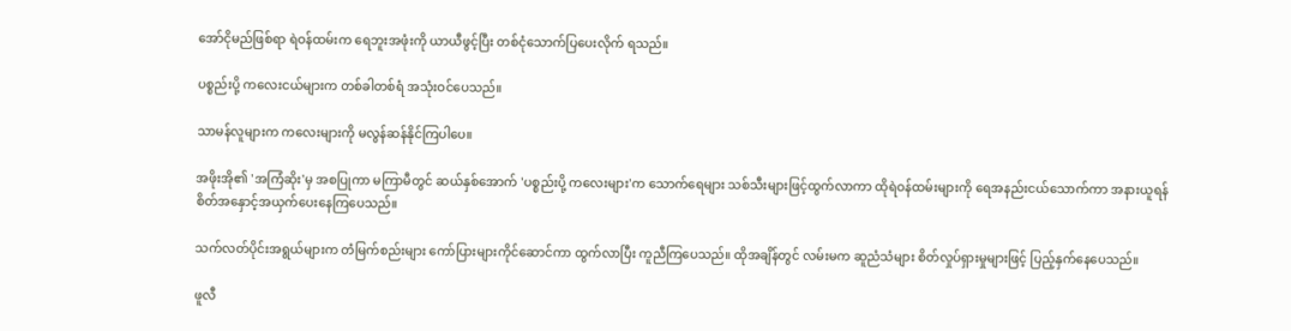အော်ငိုမည်ဖြစ်ရာ ရဲဝန်ထမ်းက ရေဘူးအဖုံးကို ယာယီဖွင့်ပြီး တစ်ငုံသောက်ပြပေးလိုက် ရသည်။

ပစ္စည်းပို့ ကလေးငယ်များက တစ်ခါတစ်ရံ အသုံးဝင်ပေသည်။

သာမန်လူများက ကလေးများကို မလွန်ဆန်နိုင်ကြပါပေ။

အဖိုးအို၏ 'အကြံဆိုး'မှ အစပြုကာ မကြာမီတွင် ဆယ်နှစ်အောက် 'ပစ္စည်းပို့ ကလေးများ'က သောက်ရေများ သစ်သီးများဖြင့်ထွက်လာကာ ထိုရဲဝန်ထမ်းများကို ရေအနည်းငယ်သောက်ကာ အနားယူရန် စိတ်အနှောင့်အယှက်ပေးနေကြပေသည်။

သက်လတ်ပိုင်းအရွယ်များက တံမြက်စည်းများ ကော်ပြားများကိုင်ဆောင်ကာ ထွက်လာပြီး ကူညီကြပေသည်။ ထိုအချိန်တွင် လမ်းမက ဆူညံသံများ စိတ်လှုပ်ရှားမှုများဖြင့် ပြည့်နှက်နေပေသည်။

ဖူလီ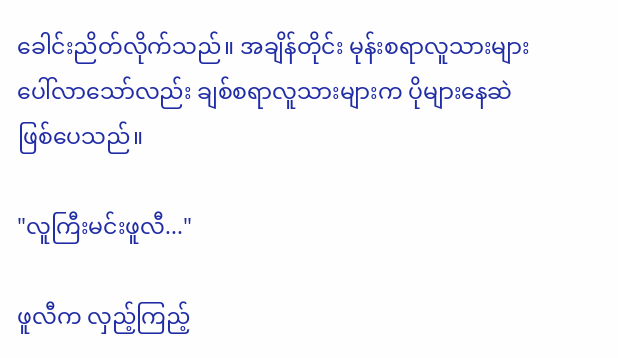ခေါင်းညိတ်လိုက်သည်။ အချိန်တိုင်း မုန်းစရာလူသားများ ပေါ်လာသော်လည်း ချစ်စရာလူသားများက ပိုများနေဆဲ ဖြစ်ပေသည်။

"လူကြီးမင်းဖူလီ..."

ဖူလီက လှည့်ကြည့်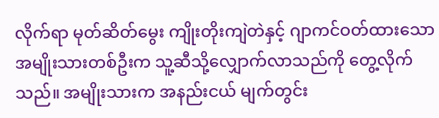လိုက်ရာ မုတ်ဆိတ်မွေး ကျိုးတိုးကျဲတဲနှင့် ဂျာကင်ဝတ်ထားသော အမျိုးသားတစ်ဦးက သူ့ဆီသို့လျှောက်လာသည်ကို တွေ့လိုက်သည်။ အမျိုးသားက အနည်းငယ် မျက်တွင်း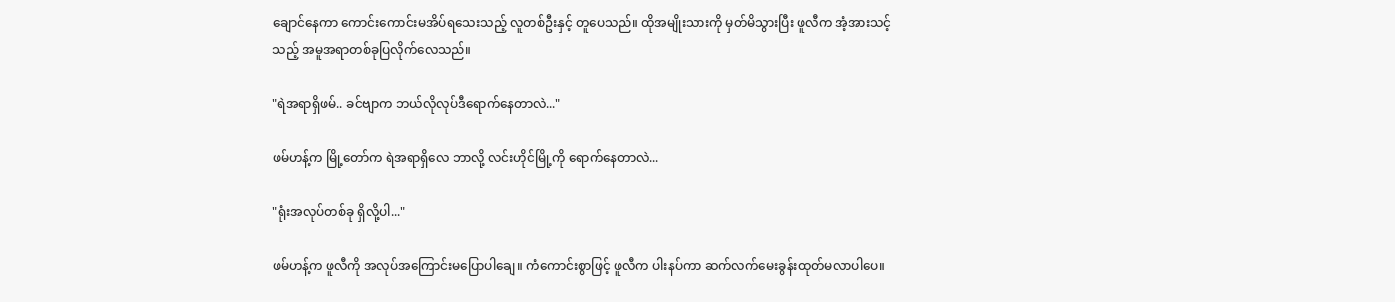ချောင်နေကာ ကောင်းကောင်းမအိပ်ရသေးသည့် လူတစ်ဦးနှင့် တူပေသည်။ ထိုအမျိုးသားကို မှတ်မိသွားပြီး ဖူလီက အံ့အားသင့်သည့် အမူအရာတစ်ခုပြလိုက်လေသည်။

"ရဲအရာရှိဖမ်.. ခင်ဗျာက ဘယ်လိုလုပ်ဒီရောက်နေတာလဲ..."

ဖမ်ဟန့်က မြို့တော်က ရဲအရာရှိလေ ဘာလို့ လင်းဟိုင်မြို့ကို ရောက်နေတာလဲ...

"ရုံးအလုပ်တစ်ခု ရှိလို့ပါ..."

ဖမ်ဟန့်က ဖူလီကို အလုပ်အကြောင်းမပြောပါချေ။ ကံကောင်းစွာဖြင့် ဖူလီက ပါးနပ်ကာ ဆက်လက်မေးခွန်းထုတ်မလာပါပေ။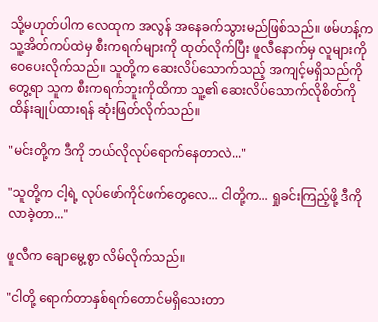သို့မဟုတ်ပါက လေထုက အလွန် အနေခက်သွားမည်ဖြစ်သည်။ ဖမ်ဟန့်က သူ့အိတ်ကပ်ထဲမှ စီးကရက်များကို ထုတ်လိုက်ပြီး ဖူလီနောက်မှ လူများကို ဝေပေးလိုက်သည်။ သူတို့က ဆေးလိပ်သောက်သည့် အကျင့်မရှိသည်ကိုတွေ့ရာ သူက စီးကရက်ဘူးကိုထိကာ သူ့၏ ဆေးလိပ်သောက်လိုစိတ်ကို ထိန်းချုပ်ထားရန် ဆုံးဖြတ်လိုက်သည်။

"မင်းတို့က ဒီကို ဘယ်လိုလုပ်ရောက်နေတာလဲ..."

"သူတို့က ငါ့ရဲ့ လုပ်ဖော်ကိုင်ဖက်တွေလေ... ငါတို့က... ရှုခင်းကြည့်ဖို့ ဒီကိုလာခဲ့တာ..."

ဖူလီက ချောမွေ့စွာ လိမ်လိုက်သည်။

"ငါတို့ ရောက်တာနှစ်ရက်တောင်မရှိသေးတာ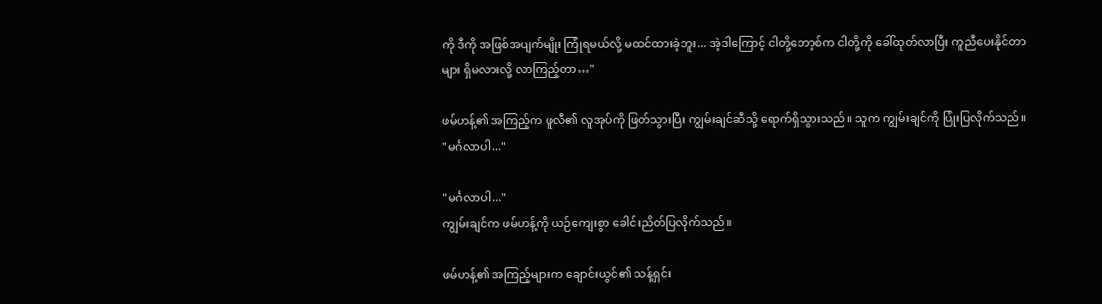ကို ဒီကို အဖြစ်အပျက်မျိုး ကြုံရမယ်လို့ မထင်ထားခဲ့ဘူး... အဲ့ဒါကြောင့် ငါတို့ဘော့စ်က ငါတို့ကို ခေါ်ထုတ်လာပြီး ကူညီပေးနိုင်တာများ ရှိမလားလို့ လာကြည့်တာ…"

ဖမ်ဟန့်၏ အကြည့်က ဖူလီ၏ လူအုပ်ကို ဖြတ်သွားပြီး ကျွမ်းချင်ဆီသို့ ရောက်ရှိသွားသည်။ သူက ကျွမ်းချင်ကို ပြုံးပြလိုက်သည်။
"မင်္ဂလာပါ..."

"မင်္ဂလာပါ..."
ကျွမ်းချင်က ဖမ်ဟန့်ကို ယဉ်ကျေးစွာ ခေါင်းညိတ်ပြလိုက်သည်။

ဖမ်ဟန့်၏ အကြည့်များက ချောင်းယွင်၏ သန့်ရှင်း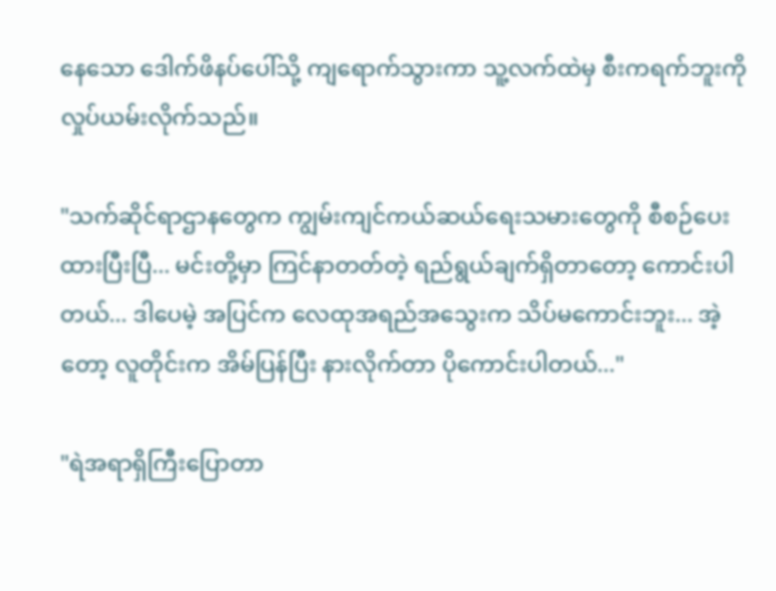နေသော ဒေါက်ဖိနပ်ပေါ်သို့ ကျရောက်သွားကာ သူ့လက်ထဲမှ စီးကရက်ဘူးကို လှုပ်ယမ်းလိုက်သည်။

"သက်ဆိုင်ရာဌာနတွေက ကျွမ်းကျင်ကယ်ဆယ်ရေးသမားတွေကို စီစဉ်ပေးထားပြီးပြီ... မင်းတို့မှာ ကြင်နာတတ်တဲ့ ရည်ရွယ်ချက်ရှိတာတော့ ကောင်းပါတယ်... ဒါပေမဲ့ အပြင်က လေထုအရည်အသွေးက သိပ်မကောင်းဘူး... အဲ့တော့ လူတိုင်းက အိမ်ပြန်ပြီး နားလိုက်တာ ပိုကောင်းပါတယ်..."

"ရဲအရာရှိကြီးပြောတာ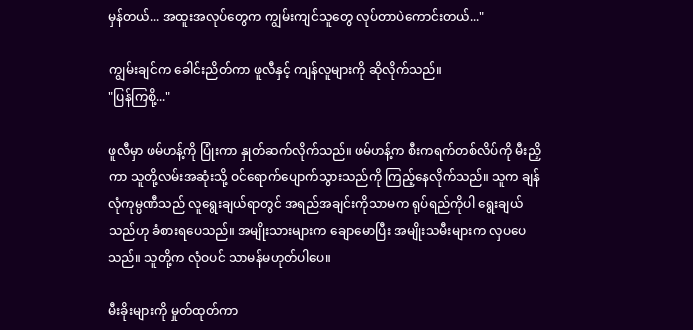မှန်တယ်... အထူးအလုပ်တွေက ကျွမ်းကျင်သူတွေ လုပ်တာပဲကောင်းတယ်..."

ကျွမ်းချင်က ခေါင်းညိတ်ကာ ဖူလီနှင့် ကျန်လူများကို ဆိုလိုက်သည်။
"ပြန်ကြစို့..."

ဖူလီမှာ ဖမ်ဟန့်ကို ပြုံးကာ နှုတ်ဆက်လိုက်သည်။ ဖမ်ဟန့်က စီးကရက်တစ်လိပ်ကို မီးညှိကာ သူတို့လမ်းအဆုံးသို့ ဝင်ရောက်ပျောက်သွားသည်ကို ကြည့်နေလိုက်သည်။ သူက ချန်လုံကုမ္ပဏီသည် လူရွေးချယ်ရာတွင် အရည်အချင်းကိုသာမက ရုပ်ရည်ကိုပါ ရွေးချယ်သည်ဟု ခံစားရပေသည်။ အမျိုးသားများက ချောမောပြီး အမျိုးသမီးများက လှပပေသည်။ သူတို့က လုံဝပင် သာမန်မဟုတ်ပါပေ။

မီးခိုးများကို မှုတ်ထုတ်ကာ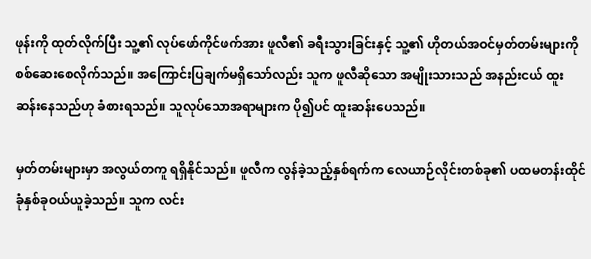ဖုန်းကို ထုတ်လိုက်ပြီး သူ့၏ လုပ်ဖော်ကိုင်ဖက်အား ဖူလီ၏ ခရီးသွားခြင်းနှင့် သူ့၏ ဟိုတယ်အဝင်မှတ်တမ်းများကို စစ်ဆေးစေလိုက်သည်။ အကြောင်းပြချက်မရှိသော်လည်း သူက ဖူလီဆိုသော အမျိုးသားသည် အနည်းငယ် ထူးဆန်းနေသည်ဟု ခံစားရသည်။ သူလုပ်သောအရာများက ပို၍ပင် ထူးဆန်းပေသည်။

မှတ်တမ်းများမှာ အလွယ်တကူ ရရှိနိုင်သည်။ ဖူလီက လွန်ခဲ့သည့်နှစ်ရက်က လေယာဉ်လိုင်းတစ်ခု၏ ပထမတန်းထိုင်ခုံနှစ်ခုဝယ်ယူခဲ့သည်။ သူက လင်း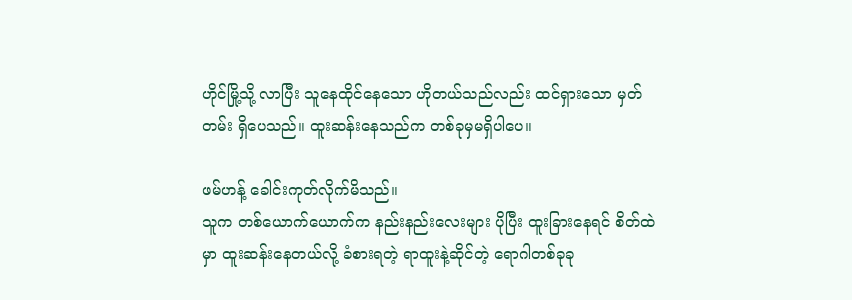ဟိုင်မြို့သို့ လာပြီး သူနေထိုင်နေသော ဟိုတယ်သည်လည်း ထင်ရှားသော မှတ်တမ်း ရှိပေသည်။ ထူးဆန်းနေသည်က တစ်ခုမှမရှိပါပေ။

ဖမ်ဟန့် ခေါင်းကုတ်လိုက်မိသည်။
သူက တစ်ယောက်ယောက်က နည်းနည်းလေးများ ပိုပြီး ထူးခြားနေရင် စိတ်ထဲမှာ ထူးဆန်းနေတယ်လို့ ခံစားရတဲ့ ရာထူးနဲ့ဆိုင်တဲ့ ရောဂါတစ်ခုခု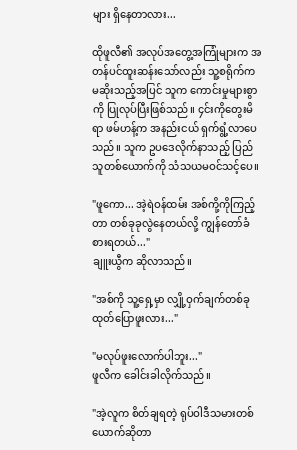များ ရှိနေတာလား...

ထိုဖူလီ၏ အလုပ်အတွေ့အကြုံများက အတန်ပင်ထူးဆန်းသော်လည်း သူ့စရိုက်က မဆိုးသည့်အပြင် သူက ကောင်းမှုများစွာကို ပြုလုပ်ပြီးဖြစ်သည်။ ၄င်းကိုတွေးမိရာ ဖမ်ဟန့်က အနည်းငယ် ရှက်ရွံ့လာပေသည်။ သူက ဥပဒေလိုက်နာသည့် ပြည်သူတစ်ယောက်ကို သံသယမဝင်သင့်ပေ။

"ဖူကော... အဲ့ရဲဝန်ထမ်း အစ်ကို့ကိုကြည့်တာ တစ်ခုခုလွဲနေတယ်လို့ ကျွန်တော်ခံစားရတယ်..."
ချူးယွီက ဆိုလာသည်။

"အစ်ကို သူ့ရှေ့မှာ လျှို့ဝှက်ချက်တစ်ခု ထုတ်ပြောဖူးလား..."

"မလုပ်ဖူးလောက်ပါဘူး..."
ဖူလီက ခေါင်းခါလိုက်သည်။

"အဲ့လူက စိတ်ချရတဲ့ ရုပ်ဝါဒီသမားတစ်ယောက်ဆိုတာ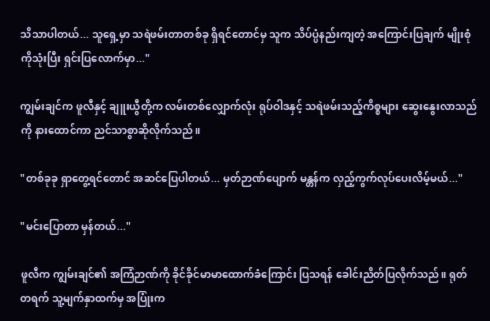သိသာပါတယ်... သူရှေ့မှာ သရဲဖမ်းတာတစ်ခု ရှိရင်တောင်မှ သူက သိပ်ပ္ပံနည်းကျတဲ့ အကြောင်းပြချက် မျိုးစုံကိုသုံးပြီး ရှင်းပြလောက်မှာ..."

ကျွမ်းချင်က ဖူလီနှင့် ချူးယွီတို့က လမ်းတစ်လျှောက်လုံး ရုပ်ဝါဒနှင့် သရဲဖမ်းသည့်ကိစ္စများ ဆွေးနွေးလာသည်ကို နားထောင်ကာ ညင်သာစွာဆိုလိုက်သည်။

"တစ်ခုခု ရှာတွေ့ရင်တောင် အဆင်ပြေပါတယ်... မှတ်ဉာဏ်ပျောက် မန္တန်က လှည့်ကွက်လုပ်ပေးလိမ့်မယ်..."

"မင်းပြောတာ မှန်တယ်..."

ဖူလီက ကျွမ်းချင်၏ အကြံဉာဏ်ကို ခိုင်ခိုင်မာမာထောက်ခံကြောင်း ပြသရန် ခေါင်းညိတ်ပြလိုက်သည်။ ရုတ်တရက် သူ့မျက်နှာထက်မှ အပြုံးက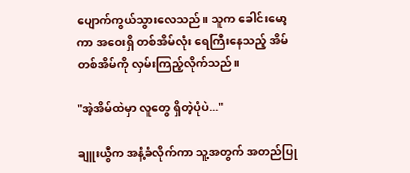ပျောက်ကွယ်သွားလေသည်။ သူက ခေါင်းမော့ကာ အဝေးရှိ တစ်အိမ်လုံး ရေကြီးနေသည့် အိမ်တစ်အိမ်ကို လှမ်းကြည့်လိုက်သည်။

"အဲ့အိမ်ထဲမှာ လူတွေ ရှိတဲ့ပုံပဲ..."

ချူးယွီက အနံ့ခံလိုက်ကာ သူ့အတွက် အတည်ပြု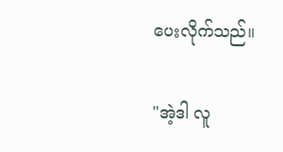ပေးလိုက်သည်။

"အဲ့ဒါ လူ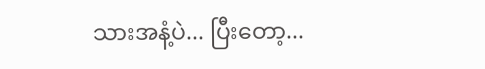သားအနံ့ပဲ... ပြီးတော့...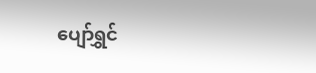ပျော်ရွှင်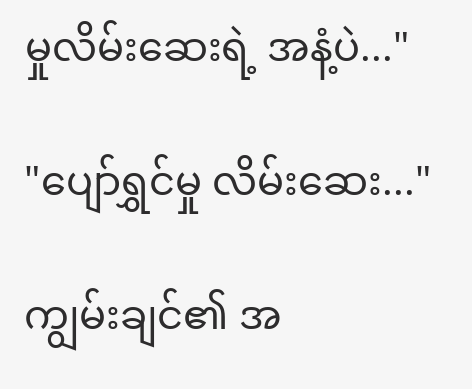မှုလိမ်းဆေးရဲ့ အနံ့ပဲ..."

"ပျော်ရွှင်မှု လိမ်းဆေး..."

ကျွမ်းချင်၏ အ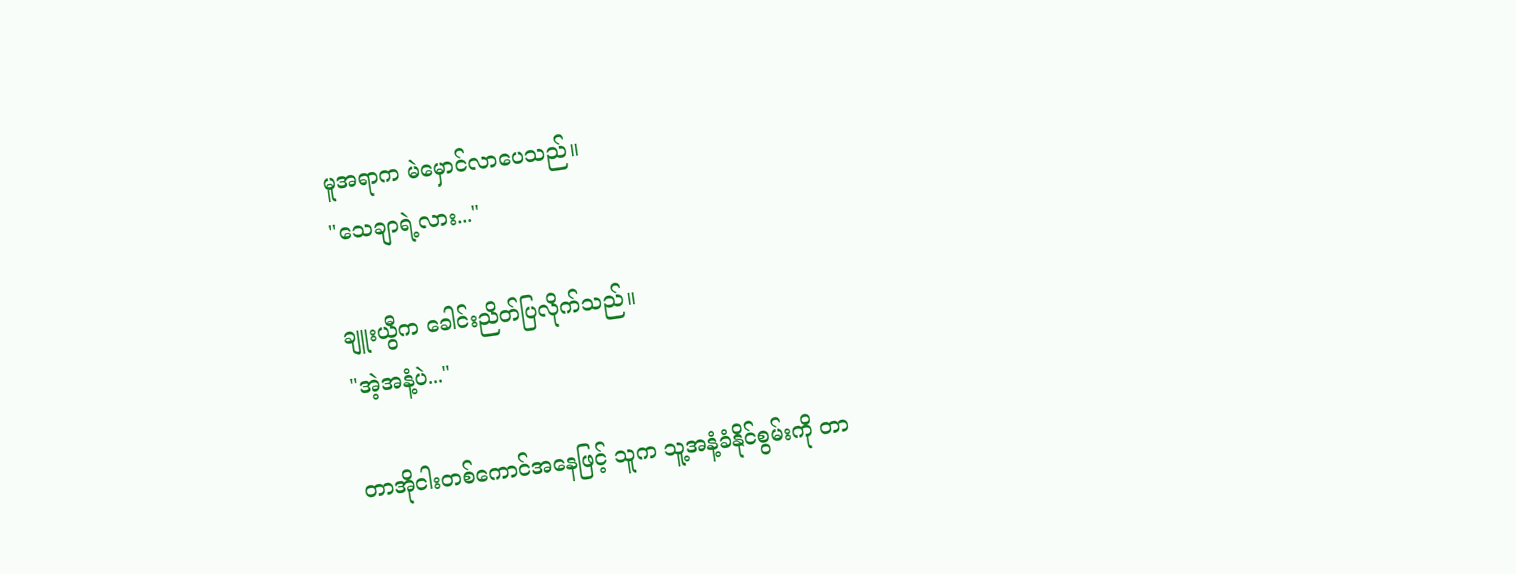မူအရာက မဲမှောင်လာပေသည်။
"သေချာရဲ့လား..."

ချူးယွီက ခေါင်းညိတ်ပြလိုက်သည်။
"အဲ့အနံ့ပဲ..."

တာအိုငါးတစ်ကောင်အနေဖြင့် သူက သူ့အနံ့ခံနိုင်စွမ်းကို တာ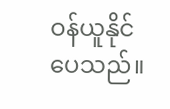ဝန်ယူနိုင်ပေသည်။